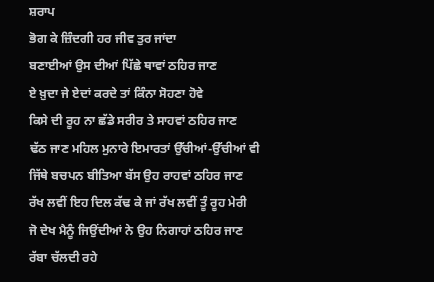ਸ਼ਰਾਪ
ਭੋਗ ਕੇ ਜ਼ਿੰਦਗੀ ਹਰ ਜੀਵ ਤੁਰ ਜਾਂਦਾ
ਬਣਾਈਆਂ ਉਸ ਦੀਆਂ ਪਿੱਛੇ ਥਾਵਾਂ ਠਹਿਰ ਜਾਣ
ਏ ਖ਼ੁਦਾ ਜੇ ਏਦਾਂ ਕਰਦੇ ਤਾਂ ਕਿੰਨਾ ਸੋਹਣਾ ਹੋਵੇ
ਕਿਸੇ ਦੀ ਰੂਹ ਨਾ ਛੱਡੇ ਸਰੀਰ ਤੇ ਸਾਹਵਾਂ ਠਹਿਰ ਜਾਣ
ਢੱਠ ਜਾਣ ਮਹਿਲ ਮੁਨਾਰੇ ਇਮਾਰਤਾਂ ਉੱਚੀਆਂ-ਉੱਚੀਆਂ ਵੀ
ਜਿੱਥੇ ਬਚਪਨ ਬੀਤਿਆ ਬੱਸ ਉਹ ਰਾਹਵਾਂ ਠਹਿਰ ਜਾਣ
ਰੱਖ ਲਵੀਂ ਇਹ ਦਿਲ ਕੱਢ ਕੇ ਜਾਂ ਰੱਖ ਲਵੀਂ ਤੂੰ ਰੂਹ ਮੇਰੀ
ਜੋ ਦੇਖ ਮੈਨੂੰ ਜਿਉਂਦੀਆਂ ਨੇ ਉਹ ਨਿਗਾਹਾਂ ਠਹਿਰ ਜਾਣ
ਰੱਬਾ ਚੱਲਦੀ ਰਹੇ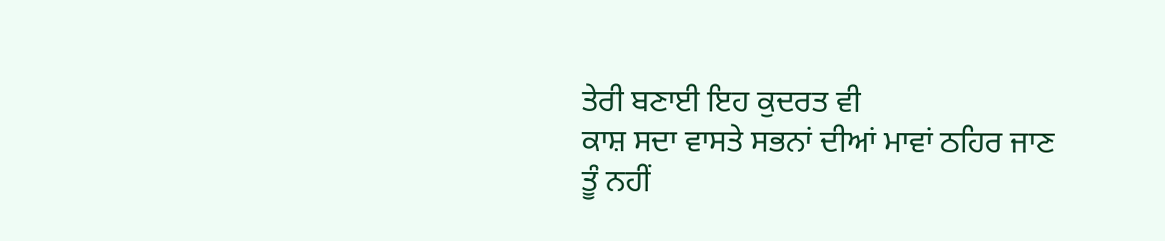ਤੇਰੀ ਬਣਾਈ ਇਹ ਕੁਦਰਤ ਵੀ
ਕਾਸ਼ ਸਦਾ ਵਾਸਤੇ ਸਭਨਾਂ ਦੀਆਂ ਮਾਵਾਂ ਠਹਿਰ ਜਾਣ
ਤੂੰ ਨਹੀਂ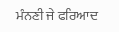ਮੰਨਣੀ ਜੇ ਫਰਿਆਦ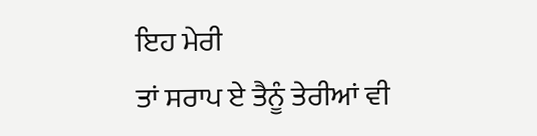ਇਹ ਮੇਰੀ
ਤਾਂ ਸਰਾਪ ਏ ਤੈਨੂੰ ਤੇਰੀਆਂ ਵੀ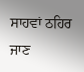ਸਾਹਵਾਂ ਠਹਿਰ ਜਾਣ